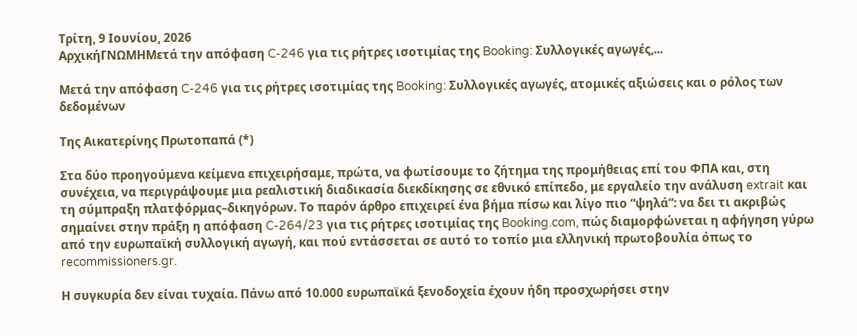Τρίτη, 9 Ιουνίου, 2026
ΑρχικήΓΝΩΜΗΜετά την απόφαση C-246 για τις ρήτρες ισοτιμίας της Booking: Συλλογικές αγωγές,...

Μετά την απόφαση C-246 για τις ρήτρες ισοτιμίας της Booking: Συλλογικές αγωγές, ατομικές αξιώσεις και ο ρόλος των δεδομένων

Της Αικατερίνης Πρωτοπαπά (*)

Στα δύο προηγούμενα κείμενα επιχειρήσαμε, πρώτα, να φωτίσουμε το ζήτημα της προμήθειας επί του ΦΠΑ και, στη συνέχεια, να περιγράψουμε μια ρεαλιστική διαδικασία διεκδίκησης σε εθνικό επίπεδο, με εργαλείο την ανάλυση extrait και τη σύμπραξη πλατφόρμας–δικηγόρων. Το παρόν άρθρο επιχειρεί ένα βήμα πίσω και λίγο πιο “ψηλά”: να δει τι ακριβώς σημαίνει στην πράξη η απόφαση C-264/23 για τις ρήτρες ισοτιμίας της Booking.com, πώς διαμορφώνεται η αφήγηση γύρω από την ευρωπαϊκή συλλογική αγωγή, και πού εντάσσεται σε αυτό το τοπίο μια ελληνική πρωτοβουλία όπως το recommissioners.gr.

Η συγκυρία δεν είναι τυχαία. Πάνω από 10.000 ευρωπαϊκά ξενοδοχεία έχουν ήδη προσχωρήσει στην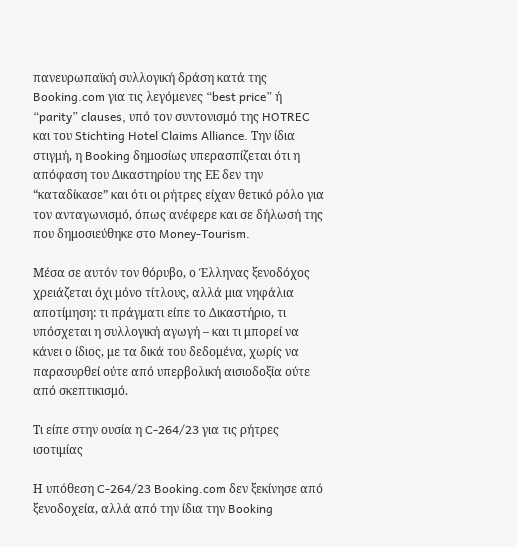πανευρωπαϊκή συλλογική δράση κατά της Booking.com για τις λεγόμενες “best price” ή “parity” clauses, υπό τον συντονισμό της HOTREC και του Stichting Hotel Claims Alliance. Την ίδια στιγμή, η Booking δημοσίως υπερασπίζεται ότι η απόφαση του Δικαστηρίου της ΕΕ δεν την “καταδίκασε” και ότι οι ρήτρες είχαν θετικό ρόλο για τον ανταγωνισμό, όπως ανέφερε και σε δήλωσή της που δημοσιεύθηκε στο Money-Tourism.

Μέσα σε αυτόν τον θόρυβο, ο Έλληνας ξενοδόχος χρειάζεται όχι μόνο τίτλους, αλλά μια νηφάλια αποτίμηση: τι πράγματι είπε το Δικαστήριο, τι υπόσχεται η συλλογική αγωγή – και τι μπορεί να κάνει ο ίδιος, με τα δικά του δεδομένα, χωρίς να παρασυρθεί ούτε από υπερβολική αισιοδοξία ούτε από σκεπτικισμό.

Τι είπε στην ουσία η C-264/23 για τις ρήτρες ισοτιμίας

Η υπόθεση C-264/23 Booking.com δεν ξεκίνησε από ξενοδοχεία, αλλά από την ίδια την Booking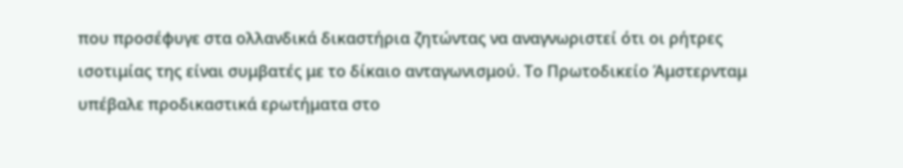που προσέφυγε στα ολλανδικά δικαστήρια ζητώντας να αναγνωριστεί ότι οι ρήτρες ισοτιμίας της είναι συμβατές με το δίκαιο ανταγωνισμού. Το Πρωτοδικείο Άμστερνταμ υπέβαλε προδικαστικά ερωτήματα στο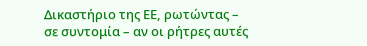Δικαστήριο της ΕΕ, ρωτώντας – σε συντομία – αν οι ρήτρες αυτές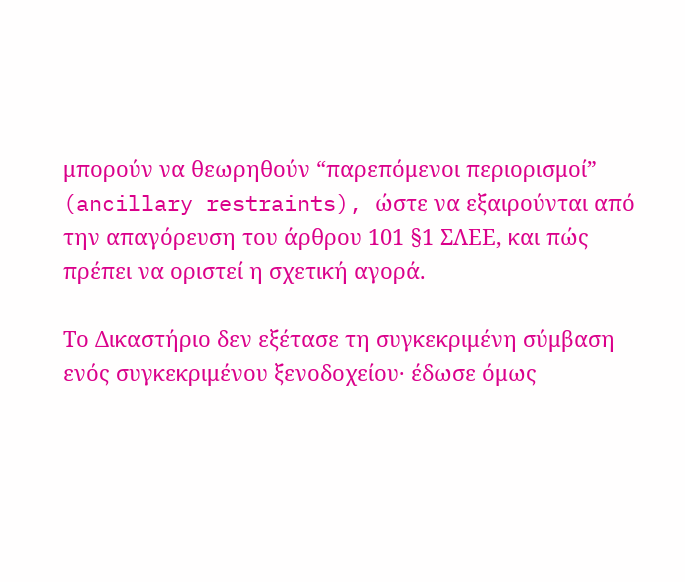μπορούν να θεωρηθούν “παρεπόμενοι περιορισμοί” (ancillary restraints), ώστε να εξαιρούνται από την απαγόρευση του άρθρου 101 §1 ΣΛΕΕ, και πώς πρέπει να οριστεί η σχετική αγορά.

Το Δικαστήριο δεν εξέτασε τη συγκεκριμένη σύμβαση ενός συγκεκριμένου ξενοδοχείου· έδωσε όμως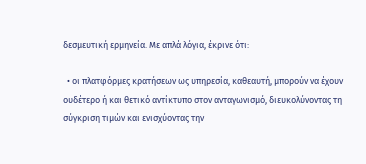δεσμευτική ερμηνεία. Με απλά λόγια, έκρινε ότι:

  • οι πλατφόρμες κρατήσεων ως υπηρεσία, καθεαυτή, μπορούν να έχουν ουδέτερο ή και θετικό αντίκτυπο στον ανταγωνισμό, διευκολύνοντας τη σύγκριση τιμών και ενισχύοντας την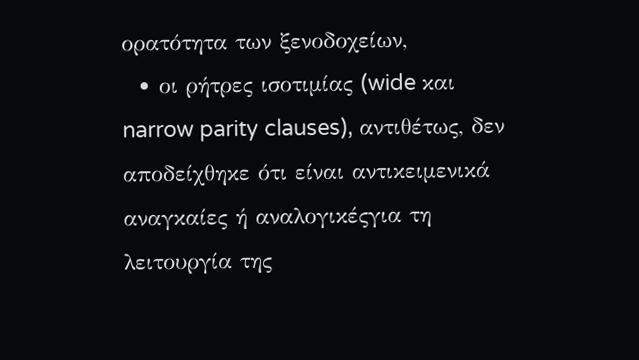ορατότητα των ξενοδοχείων,
  • οι ρήτρες ισοτιμίας (wide και narrow parity clauses), αντιθέτως, δεν αποδείχθηκε ότι είναι αντικειμενικά αναγκαίες ή αναλογικέςγια τη λειτουργία της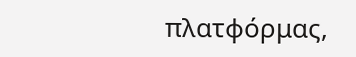πλατφόρμας,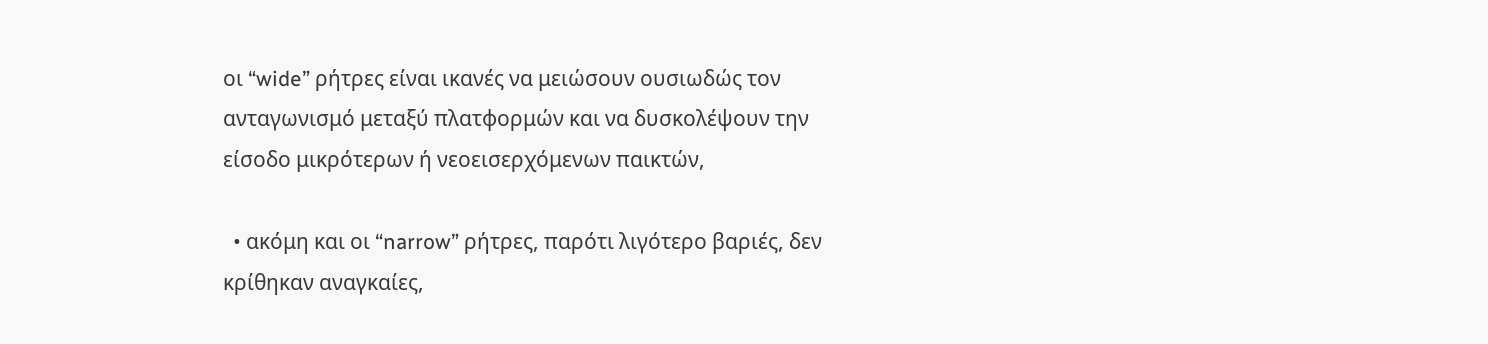οι “wide” ρήτρες είναι ικανές να μειώσουν ουσιωδώς τον ανταγωνισμό μεταξύ πλατφορμών και να δυσκολέψουν την είσοδο μικρότερων ή νεοεισερχόμενων παικτών,

  • ακόμη και οι “narrow” ρήτρες, παρότι λιγότερο βαριές, δεν κρίθηκαν αναγκαίες,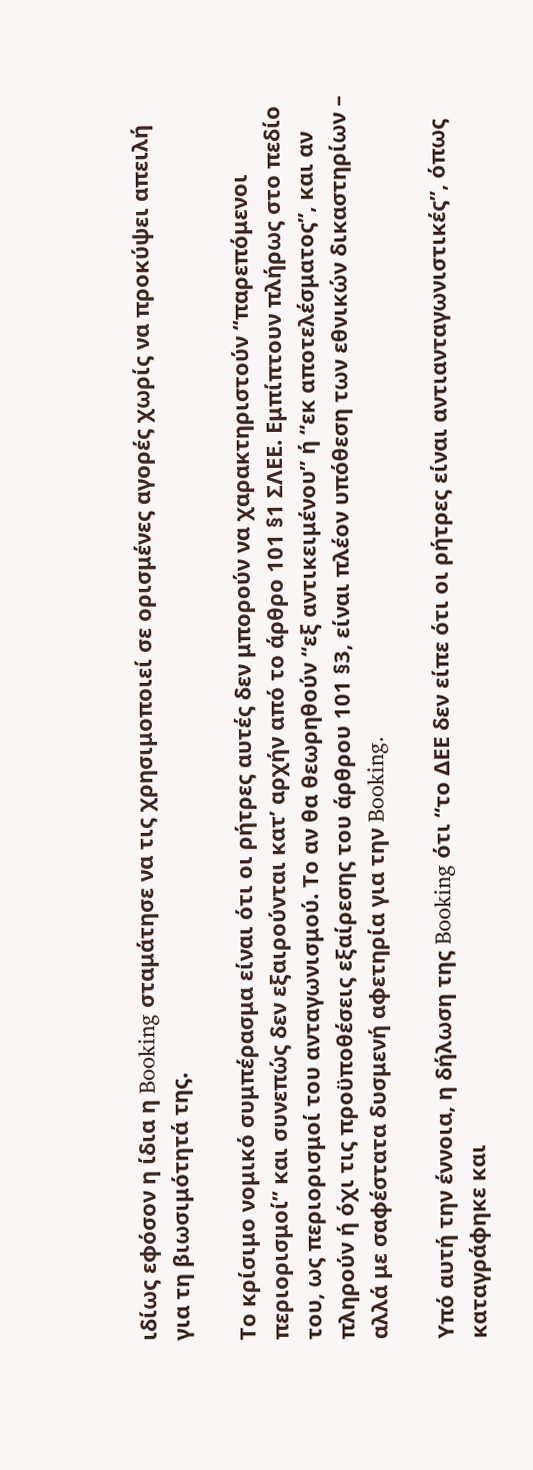ιδίως εφόσον η ίδια η Booking σταμάτησε να τις χρησιμοποιεί σε ορισμένες αγορές χωρίς να προκύψει απειλή για τη βιωσιμότητά της.

Το κρίσιμο νομικό συμπέρασμα είναι ότι οι ρήτρες αυτές δεν μπορούν να χαρακτηριστούν “παρεπόμενοι περιορισμοί” και συνεπώς δεν εξαιρούνται κατ’ αρχήν από το άρθρο 101 §1 ΣΛΕΕ. Εμπίπτουν πλήρως στο πεδίο του, ως περιορισμοί του ανταγωνισμού. Το αν θα θεωρηθούν “εξ αντικειμένου” ή “εκ αποτελέσματος”, και αν πληρούν ή όχι τις προϋποθέσεις εξαίρεσης του άρθρου 101 §3, είναι πλέον υπόθεση των εθνικών δικαστηρίων – αλλά με σαφέστατα δυσμενή αφετηρία για την Booking.

Υπό αυτή την έννοια, η δήλωση της Booking ότι “το ΔΕΕ δεν είπε ότι οι ρήτρες είναι αντιανταγωνιστικές”, όπως καταγράφηκε και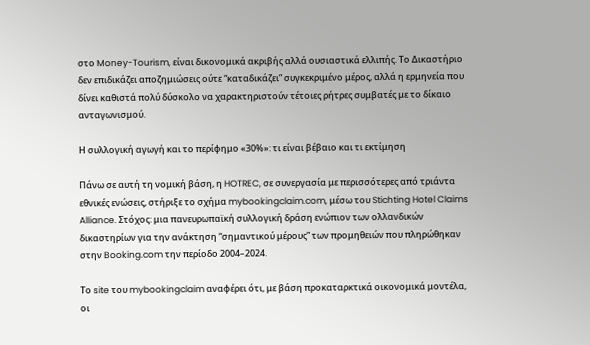στο Money-Tourism, είναι δικονομικά ακριβής αλλά ουσιαστικά ελλιπής. Το Δικαστήριο δεν επιδικάζει αποζημιώσεις ούτε “καταδικάζει” συγκεκριμένο μέρος, αλλά η ερμηνεία που δίνει καθιστά πολύ δύσκολο να χαρακτηριστούν τέτοιες ρήτρες συμβατές με το δίκαιο ανταγωνισμού.

Η συλλογική αγωγή και το περίφημο «30%»: τι είναι βέβαιο και τι εκτίμηση

Πάνω σε αυτή τη νομική βάση, η HOTREC, σε συνεργασία με περισσότερες από τριάντα εθνικές ενώσεις, στήριξε το σχήμα mybookingclaim.com, μέσω του Stichting Hotel Claims Alliance. Στόχος: μια πανευρωπαϊκή συλλογική δράση ενώπιον των ολλανδικών δικαστηρίων για την ανάκτηση “σημαντικού μέρους” των προμηθειών που πληρώθηκαν στην Booking.com την περίοδο 2004–2024.

Το site του mybookingclaim αναφέρει ότι, με βάση προκαταρκτικά οικονομικά μοντέλα, οι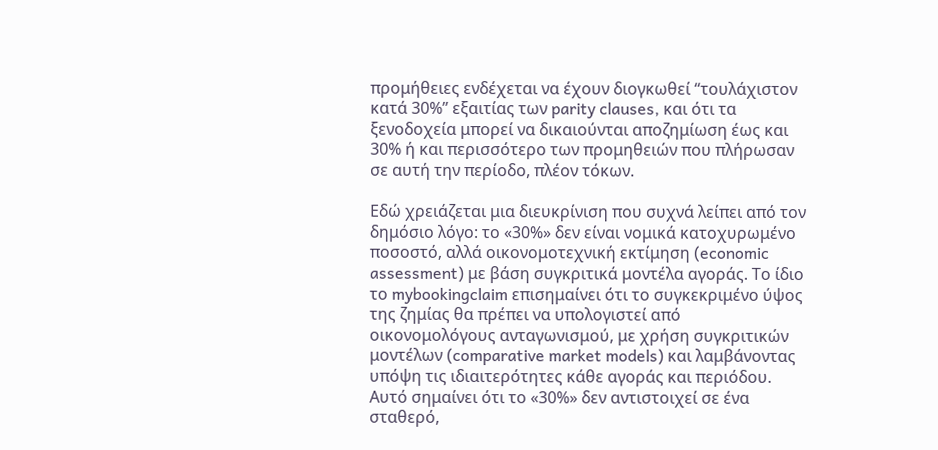προμήθειες ενδέχεται να έχουν διογκωθεί “τουλάχιστον κατά 30%” εξαιτίας των parity clauses, και ότι τα ξενοδοχεία μπορεί να δικαιούνται αποζημίωση έως και 30% ή και περισσότερο των προμηθειών που πλήρωσαν σε αυτή την περίοδο, πλέον τόκων.

Εδώ χρειάζεται μια διευκρίνιση που συχνά λείπει από τον δημόσιο λόγο: το «30%» δεν είναι νομικά κατοχυρωμένο ποσοστό, αλλά οικονομοτεχνική εκτίμηση (economic assessment) με βάση συγκριτικά μοντέλα αγοράς. Το ίδιο το mybookingclaim επισημαίνει ότι το συγκεκριμένο ύψος της ζημίας θα πρέπει να υπολογιστεί από οικονομολόγους ανταγωνισμού, με χρήση συγκριτικών μοντέλων (comparative market models) και λαμβάνοντας υπόψη τις ιδιαιτερότητες κάθε αγοράς και περιόδου. Αυτό σημαίνει ότι το «30%» δεν αντιστοιχεί σε ένα σταθερό,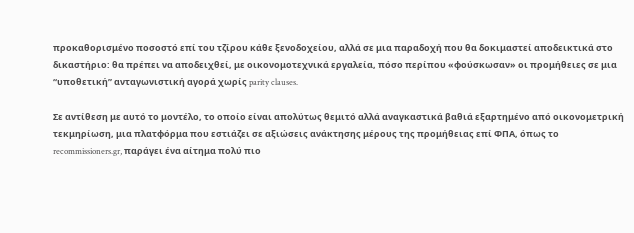προκαθορισμένο ποσοστό επί του τζίρου κάθε ξενοδοχείου, αλλά σε μια παραδοχή που θα δοκιμαστεί αποδεικτικά στο δικαστήριο: θα πρέπει να αποδειχθεί, με οικονομοτεχνικά εργαλεία, πόσο περίπου «φούσκωσαν» οι προμήθειες σε μια “υποθετική” ανταγωνιστική αγορά χωρίς parity clauses.

Σε αντίθεση με αυτό το μοντέλο, το οποίο είναι απολύτως θεμιτό αλλά αναγκαστικά βαθιά εξαρτημένο από οικονομετρική τεκμηρίωση, μια πλατφόρμα που εστιάζει σε αξιώσεις ανάκτησης μέρους της προμήθειας επί ΦΠΑ, όπως το recommissioners.gr, παράγει ένα αίτημα πολύ πιο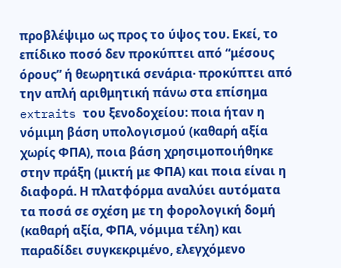προβλέψιμο ως προς το ύψος του. Εκεί, το επίδικο ποσό δεν προκύπτει από “μέσους όρους” ή θεωρητικά σενάρια· προκύπτει από την απλή αριθμητική πάνω στα επίσημα extraits του ξενοδοχείου: ποια ήταν η νόμιμη βάση υπολογισμού (καθαρή αξία χωρίς ΦΠΑ), ποια βάση χρησιμοποιήθηκε στην πράξη (μικτή με ΦΠΑ) και ποια είναι η διαφορά. Η πλατφόρμα αναλύει αυτόματα τα ποσά σε σχέση με τη φορολογική δομή (καθαρή αξία, ΦΠΑ, νόμιμα τέλη) και παραδίδει συγκεκριμένο, ελεγχόμενο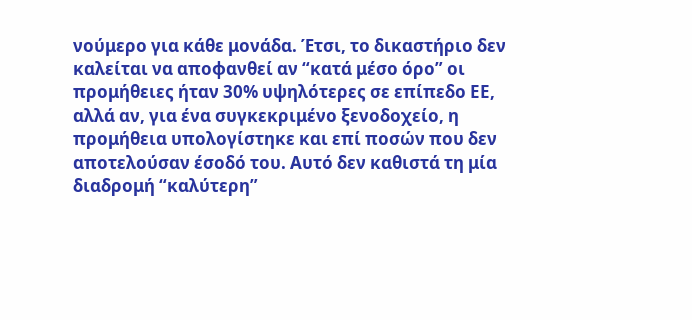νούμερο για κάθε μονάδα. Έτσι, το δικαστήριο δεν καλείται να αποφανθεί αν “κατά μέσο όρο” οι προμήθειες ήταν 30% υψηλότερες σε επίπεδο ΕΕ, αλλά αν, για ένα συγκεκριμένο ξενοδοχείο, η προμήθεια υπολογίστηκε και επί ποσών που δεν αποτελούσαν έσοδό του. Αυτό δεν καθιστά τη μία διαδρομή “καλύτερη”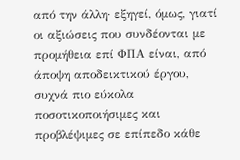από την άλλη· εξηγεί, όμως, γιατί οι αξιώσεις που συνδέονται με προμήθεια επί ΦΠΑ είναι, από άποψη αποδεικτικού έργου, συχνά πιο εύκολα ποσοτικοποιήσιμες και προβλέψιμες σε επίπεδο κάθε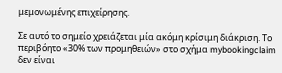μεμονωμένης επιχείρησης.

Σε αυτό το σημείο χρειάζεται μία ακόμη κρίσιμη διάκριση. Το περιβόητο «30% των προμηθειών» στο σχήμα mybookingclaim δεν είναι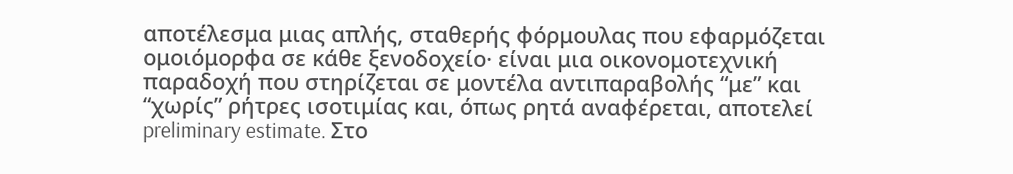αποτέλεσμα μιας απλής, σταθερής φόρμουλας που εφαρμόζεται ομοιόμορφα σε κάθε ξενοδοχείο· είναι μια οικονομοτεχνική παραδοχή που στηρίζεται σε μοντέλα αντιπαραβολής “με” και “χωρίς” ρήτρες ισοτιμίας και, όπως ρητά αναφέρεται, αποτελεί preliminary estimate. Στο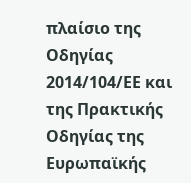πλαίσιο της Οδηγίας 2014/104/ΕΕ και της Πρακτικής Οδηγίας της Ευρωπαϊκής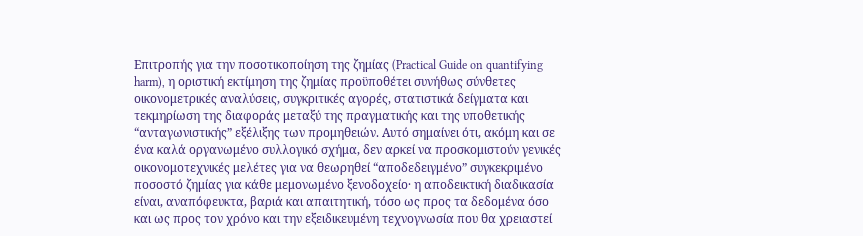Επιτροπής για την ποσοτικοποίηση της ζημίας (Practical Guide on quantifying harm), η οριστική εκτίμηση της ζημίας προϋποθέτει συνήθως σύνθετες οικονομετρικές αναλύσεις, συγκριτικές αγορές, στατιστικά δείγματα και τεκμηρίωση της διαφοράς μεταξύ της πραγματικής και της υποθετικής “ανταγωνιστικής” εξέλιξης των προμηθειών. Αυτό σημαίνει ότι, ακόμη και σε ένα καλά οργανωμένο συλλογικό σχήμα, δεν αρκεί να προσκομιστούν γενικές οικονομοτεχνικές μελέτες για να θεωρηθεί “αποδεδειγμένο” συγκεκριμένο ποσοστό ζημίας για κάθε μεμονωμένο ξενοδοχείο· η αποδεικτική διαδικασία είναι, αναπόφευκτα, βαριά και απαιτητική, τόσο ως προς τα δεδομένα όσο και ως προς τον χρόνο και την εξειδικευμένη τεχνογνωσία που θα χρειαστεί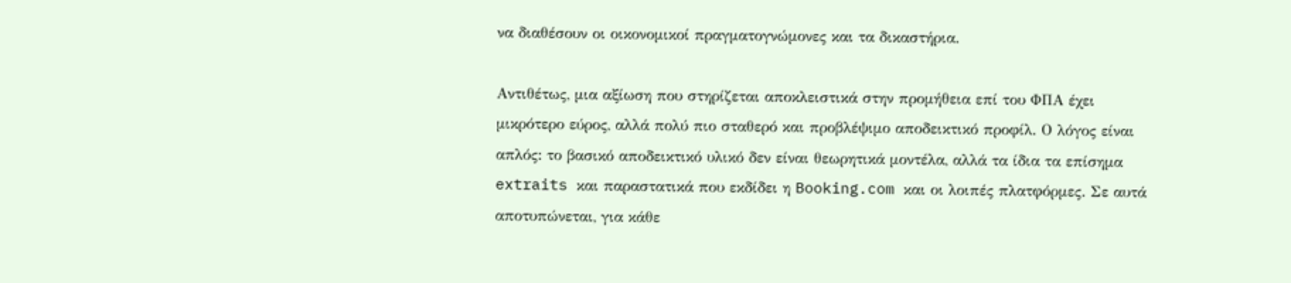να διαθέσουν οι οικονομικοί πραγματογνώμονες και τα δικαστήρια.

Αντιθέτως, μια αξίωση που στηρίζεται αποκλειστικά στην προμήθεια επί του ΦΠΑ έχει μικρότερο εύρος, αλλά πολύ πιο σταθερό και προβλέψιμο αποδεικτικό προφίλ. Ο λόγος είναι απλός: το βασικό αποδεικτικό υλικό δεν είναι θεωρητικά μοντέλα, αλλά τα ίδια τα επίσημα extraits και παραστατικά που εκδίδει η Booking.com και οι λοιπές πλατφόρμες. Σε αυτά αποτυπώνεται, για κάθε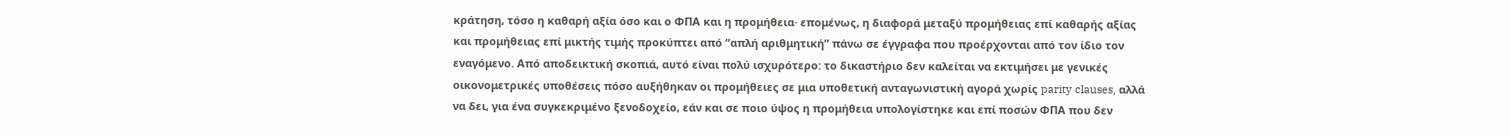κράτηση, τόσο η καθαρή αξία όσο και ο ΦΠΑ και η προμήθεια· επομένως, η διαφορά μεταξύ προμήθειας επί καθαρής αξίας και προμήθειας επί μικτής τιμής προκύπτει από “απλή αριθμητική” πάνω σε έγγραφα που προέρχονται από τον ίδιο τον εναγόμενο. Από αποδεικτική σκοπιά, αυτό είναι πολύ ισχυρότερο: το δικαστήριο δεν καλείται να εκτιμήσει με γενικές οικονομετρικές υποθέσεις πόσο αυξήθηκαν οι προμήθειες σε μια υποθετική ανταγωνιστική αγορά χωρίς parity clauses, αλλά να δει, για ένα συγκεκριμένο ξενοδοχείο, εάν και σε ποιο ύψος η προμήθεια υπολογίστηκε και επί ποσών ΦΠΑ που δεν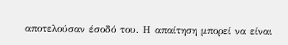αποτελούσαν έσοδό του. Η απαίτηση μπορεί να είναι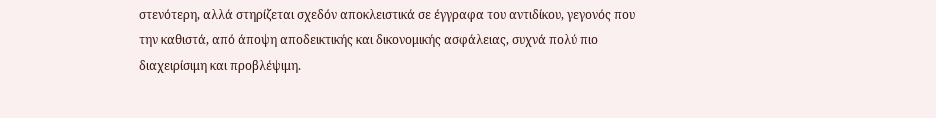στενότερη, αλλά στηρίζεται σχεδόν αποκλειστικά σε έγγραφα του αντιδίκου, γεγονός που την καθιστά, από άποψη αποδεικτικής και δικονομικής ασφάλειας, συχνά πολύ πιο διαχειρίσιμη και προβλέψιμη.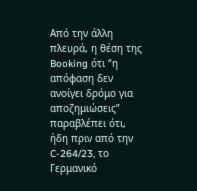Από την άλλη πλευρά, η θέση της Booking ότι “η απόφαση δεν ανοίγει δρόμο για αποζημιώσεις” παραβλέπει ότι, ήδη πριν από την C-264/23, το Γερμανικό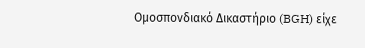Ομοσπονδιακό Δικαστήριο (BGH) είχε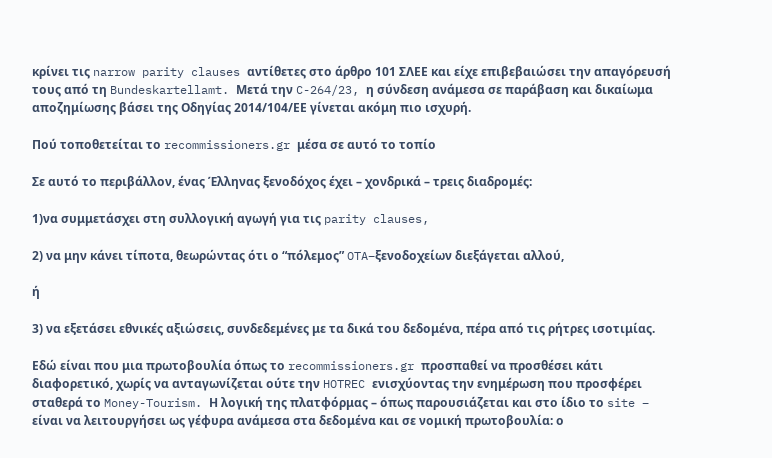κρίνει τις narrow parity clauses αντίθετες στο άρθρο 101 ΣΛΕΕ και είχε επιβεβαιώσει την απαγόρευσή τους από τη Bundeskartellamt. Μετά την C-264/23, η σύνδεση ανάμεσα σε παράβαση και δικαίωμα αποζημίωσης βάσει της Οδηγίας 2014/104/ΕΕ γίνεται ακόμη πιο ισχυρή.

Πού τοποθετείται το recommissioners.gr μέσα σε αυτό το τοπίο

Σε αυτό το περιβάλλον, ένας Έλληνας ξενοδόχος έχει – χονδρικά – τρεις διαδρομές:

1)να συμμετάσχει στη συλλογική αγωγή για τις parity clauses,

2) να μην κάνει τίποτα, θεωρώντας ότι ο “πόλεμος” OTA–ξενοδοχείων διεξάγεται αλλού,

ή

3) να εξετάσει εθνικές αξιώσεις, συνδεδεμένες με τα δικά του δεδομένα, πέρα από τις ρήτρες ισοτιμίας.

Εδώ είναι που μια πρωτοβουλία όπως το recommissioners.gr προσπαθεί να προσθέσει κάτι διαφορετικό, χωρίς να ανταγωνίζεται ούτε την HOTREC ενισχύοντας την ενημέρωση που προσφέρει σταθερά το Money-Tourism. Η λογική της πλατφόρμας – όπως παρουσιάζεται και στο ίδιο το site – είναι να λειτουργήσει ως γέφυρα ανάμεσα στα δεδομένα και σε νομική πρωτοβουλία: ο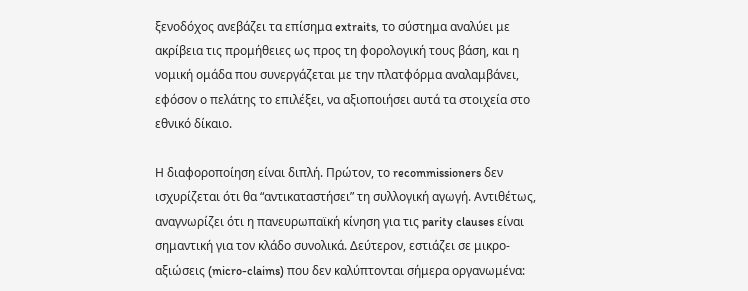ξενοδόχος ανεβάζει τα επίσημα extraits, το σύστημα αναλύει με ακρίβεια τις προμήθειες ως προς τη φορολογική τους βάση, και η νομική ομάδα που συνεργάζεται με την πλατφόρμα αναλαμβάνει, εφόσον ο πελάτης το επιλέξει, να αξιοποιήσει αυτά τα στοιχεία στο εθνικό δίκαιο.

Η διαφοροποίηση είναι διπλή. Πρώτον, το recommissioners δεν ισχυρίζεται ότι θα “αντικαταστήσει” τη συλλογική αγωγή. Αντιθέτως, αναγνωρίζει ότι η πανευρωπαϊκή κίνηση για τις parity clauses είναι σημαντική για τον κλάδο συνολικά. Δεύτερον, εστιάζει σε μικρο-αξιώσεις (micro-claims) που δεν καλύπτονται σήμερα οργανωμένα: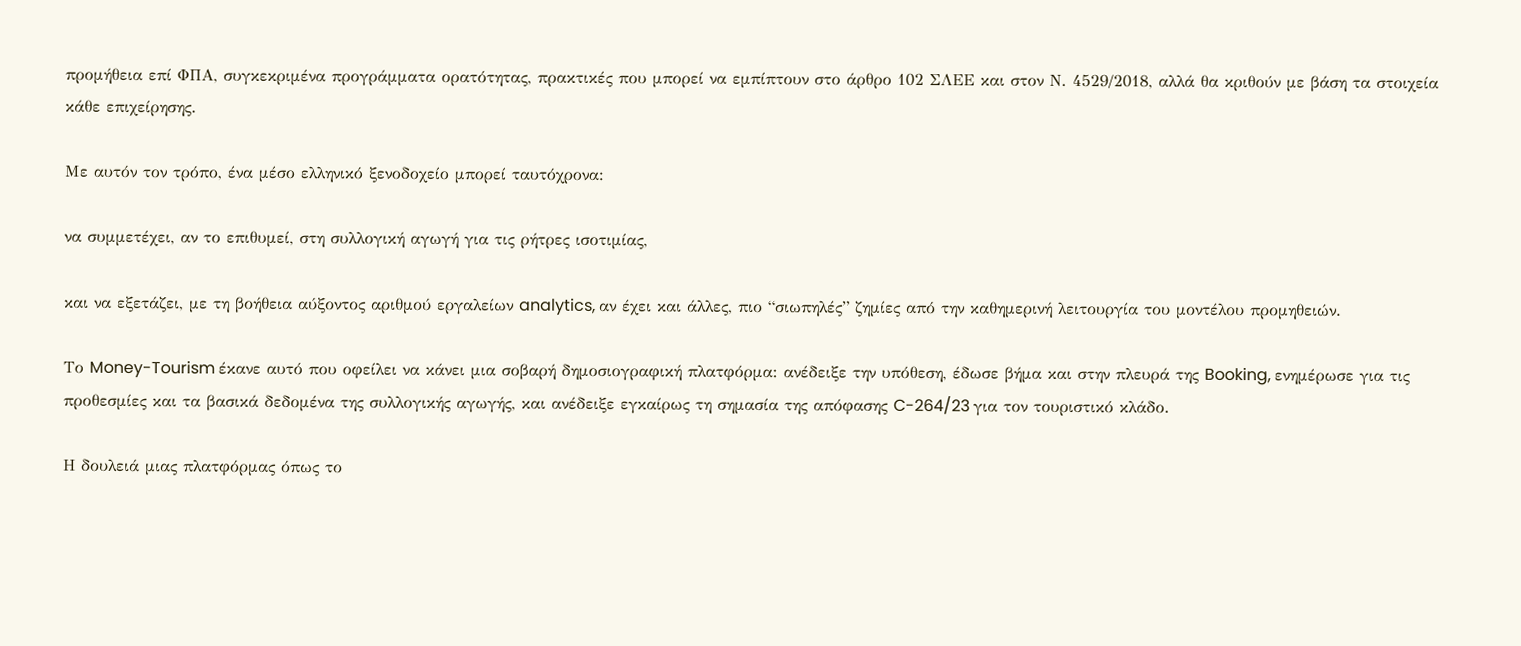προμήθεια επί ΦΠΑ, συγκεκριμένα προγράμματα ορατότητας, πρακτικές που μπορεί να εμπίπτουν στο άρθρο 102 ΣΛΕΕ και στον Ν. 4529/2018, αλλά θα κριθούν με βάση τα στοιχεία κάθε επιχείρησης.

Με αυτόν τον τρόπο, ένα μέσο ελληνικό ξενοδοχείο μπορεί ταυτόχρονα:

να συμμετέχει, αν το επιθυμεί, στη συλλογική αγωγή για τις ρήτρες ισοτιμίας,

και να εξετάζει, με τη βοήθεια αύξοντος αριθμού εργαλείων analytics, αν έχει και άλλες, πιο “σιωπηλές” ζημίες από την καθημερινή λειτουργία του μοντέλου προμηθειών.

Το Money-Tourism έκανε αυτό που οφείλει να κάνει μια σοβαρή δημοσιογραφική πλατφόρμα: ανέδειξε την υπόθεση, έδωσε βήμα και στην πλευρά της Booking, ενημέρωσε για τις προθεσμίες και τα βασικά δεδομένα της συλλογικής αγωγής, και ανέδειξε εγκαίρως τη σημασία της απόφασης C-264/23 για τον τουριστικό κλάδο.

Η δουλειά μιας πλατφόρμας όπως το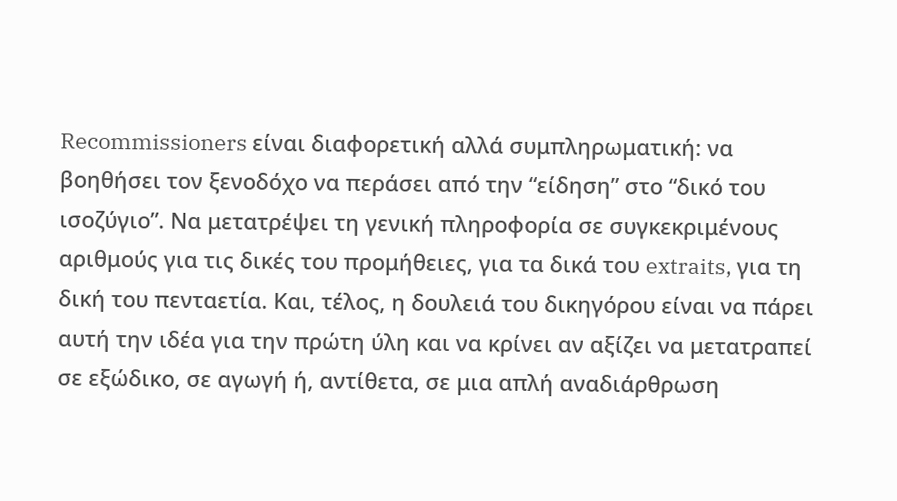Recommissioners είναι διαφορετική αλλά συμπληρωματική: να βοηθήσει τον ξενοδόχο να περάσει από την “είδηση” στο “δικό του ισοζύγιο”. Να μετατρέψει τη γενική πληροφορία σε συγκεκριμένους αριθμούς για τις δικές του προμήθειες, για τα δικά του extraits, για τη δική του πενταετία. Και, τέλος, η δουλειά του δικηγόρου είναι να πάρει αυτή την ιδέα για την πρώτη ύλη και να κρίνει αν αξίζει να μετατραπεί σε εξώδικο, σε αγωγή ή, αντίθετα, σε μια απλή αναδιάρθρωση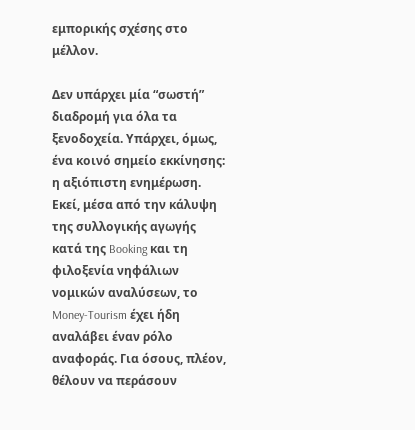εμπορικής σχέσης στο μέλλον.

Δεν υπάρχει μία “σωστή” διαδρομή για όλα τα ξενοδοχεία. Υπάρχει, όμως, ένα κοινό σημείο εκκίνησης: η αξιόπιστη ενημέρωση. Εκεί, μέσα από την κάλυψη της συλλογικής αγωγής κατά της Booking και τη φιλοξενία νηφάλιων νομικών αναλύσεων, το Money-Tourism έχει ήδη αναλάβει έναν ρόλο αναφοράς. Για όσους, πλέον, θέλουν να περάσουν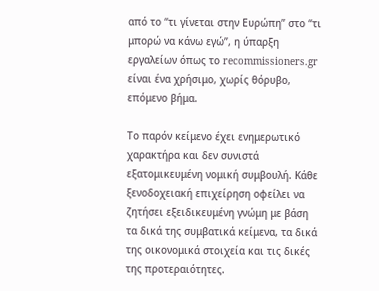από το “τι γίνεται στην Ευρώπη” στο “τι μπορώ να κάνω εγώ”, η ύπαρξη εργαλείων όπως το recommissioners.gr είναι ένα χρήσιμο, χωρίς θόρυβο, επόμενο βήμα.

Το παρόν κείμενο έχει ενημερωτικό χαρακτήρα και δεν συνιστά εξατομικευμένη νομική συμβουλή. Κάθε ξενοδοχειακή επιχείρηση οφείλει να ζητήσει εξειδικευμένη γνώμη με βάση τα δικά της συμβατικά κείμενα, τα δικά της οικονομικά στοιχεία και τις δικές της προτεραιότητες.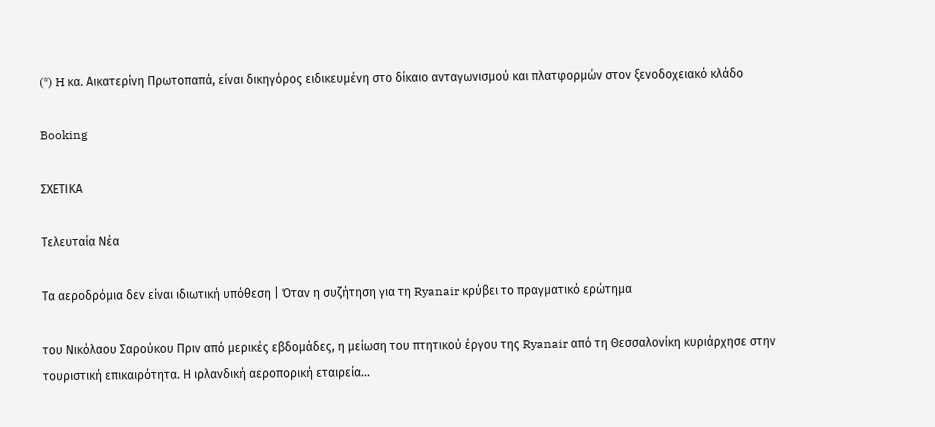(*) H κα. Αικατερίνη Πρωτοπαπά, είναι δικηγόρος ειδικευμένη στο δίκαιο ανταγωνισμού και πλατφορμών στον ξενοδοχειακό κλάδο

Booking

ΣΧΕΤΙΚΑ

Τελευταία Νέα

Τα αεροδρόμια δεν είναι ιδιωτική υπόθεση | Όταν η συζήτηση για τη Ryanair κρύβει το πραγματικό ερώτημα

του Νικόλαου Σαρούκου Πριν από μερικές εβδομάδες, η μείωση του πτητικού έργου της Ryanair από τη Θεσσαλονίκη κυριάρχησε στην τουριστική επικαιρότητα. Η ιρλανδική αεροπορική εταιρεία...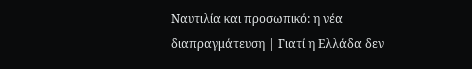Ναυτιλία και προσωπικό: η νέα διαπραγμάτευση | Γιατί η Ελλάδα δεν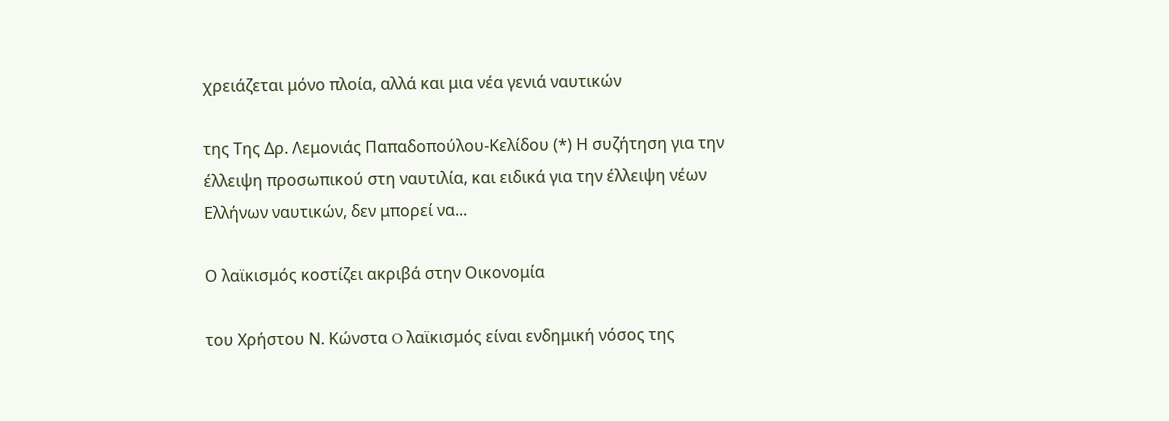χρειάζεται μόνο πλοία, αλλά και μια νέα γενιά ναυτικών

της Της Δρ. Λεμονιάς Παπαδοπούλου-Κελίδου (*) Η συζήτηση για την έλλειψη προσωπικού στη ναυτιλία, και ειδικά για την έλλειψη νέων Ελλήνων ναυτικών, δεν μπορεί να...

Ο λαϊκισμός κοστίζει ακριβά στην Οικονομία

του Χρήστου Ν. Κώνστα O λαϊκισμός είναι ενδημική νόσος της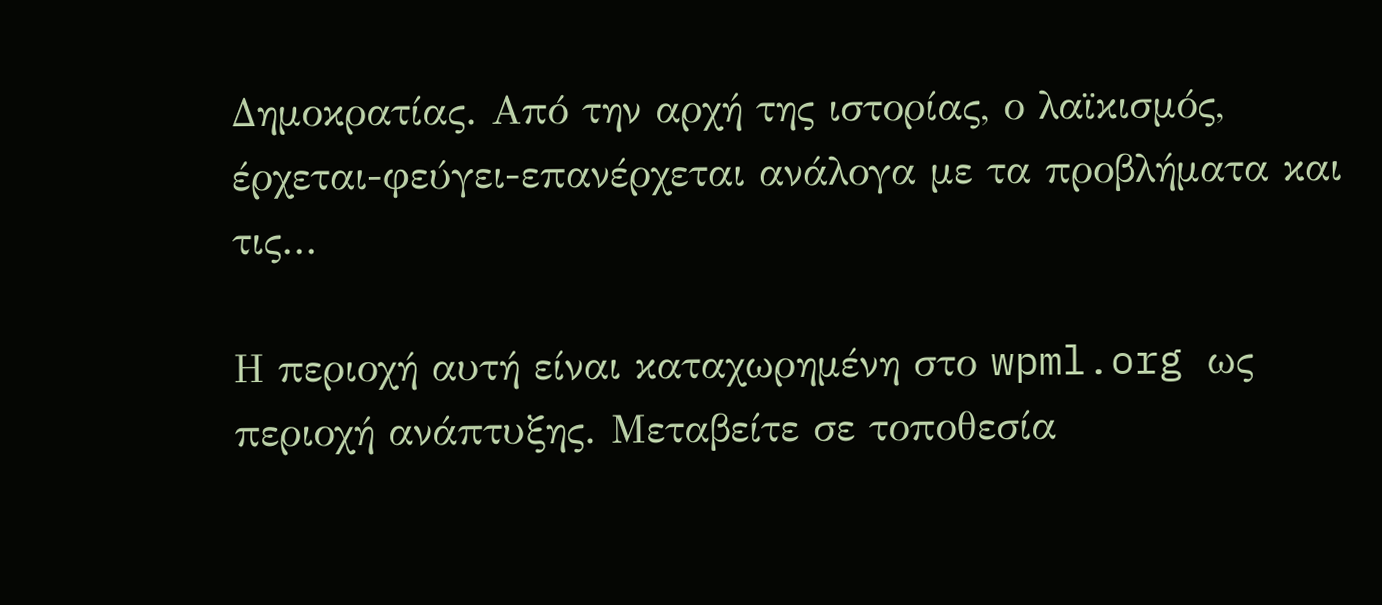Δημοκρατίας. Από την αρχή της ιστορίας, ο λαϊκισμός, έρχεται-φεύγει-επανέρχεται ανάλογα με τα προβλήματα και τις...

Η περιοχή αυτή είναι καταχωρημένη στο wpml.org ως περιοχή ανάπτυξης. Μεταβείτε σε τοποθεσία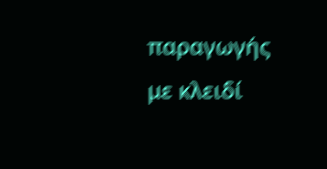παραγωγής με κλειδί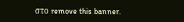στο remove this banner.